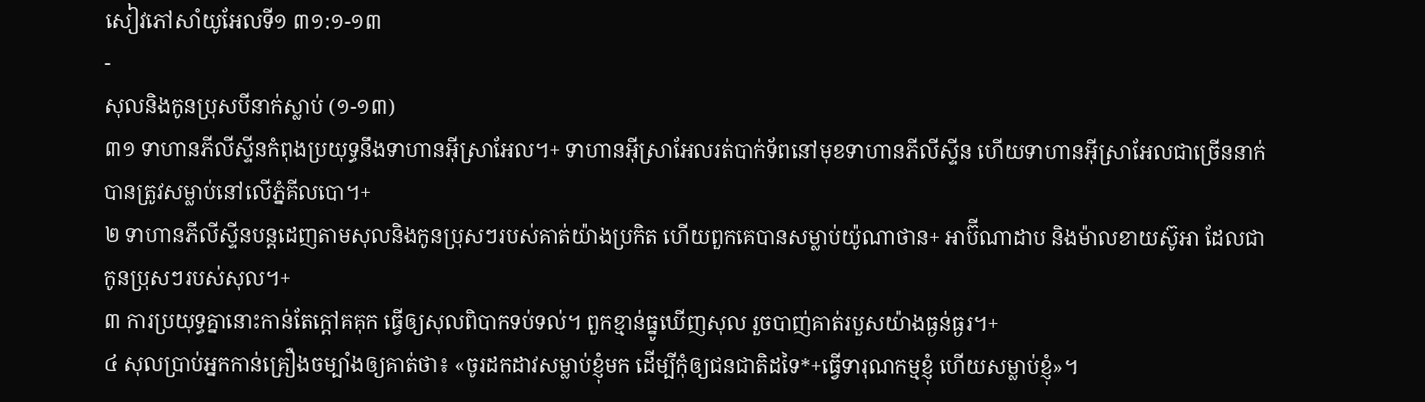សៀវភៅសាំយូអែលទី១ ៣១:១-១៣
-
សុលនិងកូនប្រុសបីនាក់ស្លាប់ (១-១៣)
៣១ ទាហានភីលីស្ទីនកំពុងប្រយុទ្ធនឹងទាហានអ៊ីស្រាអែល។+ ទាហានអ៊ីស្រាអែលរត់បាក់ទ័ពនៅមុខទាហានភីលីស្ទីន ហើយទាហានអ៊ីស្រាអែលជាច្រើននាក់បានត្រូវសម្លាប់នៅលើភ្នំគីលបោ។+
២ ទាហានភីលីស្ទីនបន្តដេញតាមសុលនិងកូនប្រុសៗរបស់គាត់យ៉ាងប្រកិត ហើយពួកគេបានសម្លាប់យ៉ូណាថាន+ អាប៊ីណាដាប និងម៉ាលខាយស៊ូអា ដែលជាកូនប្រុសៗរបស់សុល។+
៣ ការប្រយុទ្ធគ្នានោះកាន់តែក្ដៅគគុក ធ្វើឲ្យសុលពិបាកទប់ទល់។ ពួកខ្មាន់ធ្នូឃើញសុល រួចបាញ់គាត់របួសយ៉ាងធ្ងន់ធ្ងរ។+
៤ សុលប្រាប់អ្នកកាន់គ្រឿងចម្បាំងឲ្យគាត់ថា៖ «ចូរដកដាវសម្លាប់ខ្ញុំមក ដើម្បីកុំឲ្យជនជាតិដទៃ*+ធ្វើទារុណកម្មខ្ញុំ ហើយសម្លាប់ខ្ញុំ»។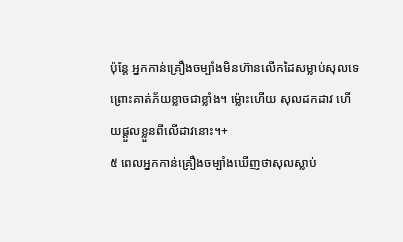ប៉ុន្តែ អ្នកកាន់គ្រឿងចម្បាំងមិនហ៊ានលើកដៃសម្លាប់សុលទេ ព្រោះគាត់ភ័យខ្លាចជាខ្លាំង។ ម្ល៉ោះហើយ សុលដកដាវ ហើយផ្ដួលខ្លួនពីលើដាវនោះ។+
៥ ពេលអ្នកកាន់គ្រឿងចម្បាំងឃើញថាសុលស្លាប់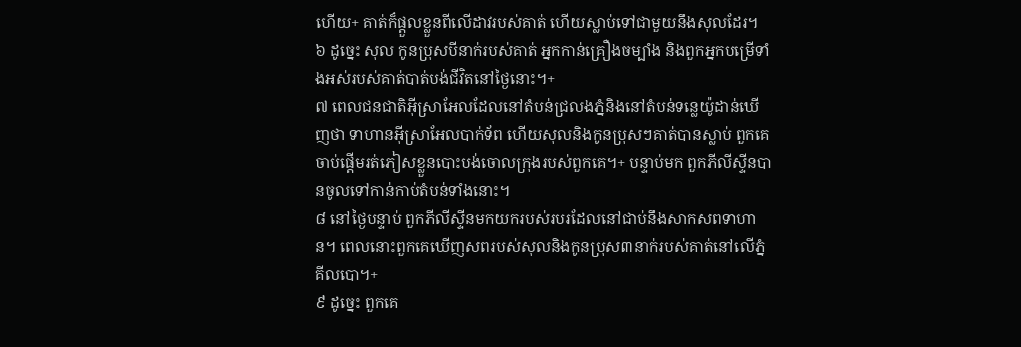ហើយ+ គាត់ក៏ផ្ដួលខ្លួនពីលើដាវរបស់គាត់ ហើយស្លាប់ទៅជាមួយនឹងសុលដែរ។
៦ ដូច្នេះ សុល កូនប្រុសបីនាក់របស់គាត់ អ្នកកាន់គ្រឿងចម្បាំង និងពួកអ្នកបម្រើទាំងអស់របស់គាត់បាត់បង់ជីវិតនៅថ្ងៃនោះ។+
៧ ពេលជនជាតិអ៊ីស្រាអែលដែលនៅតំបន់ជ្រលងភ្នំនិងនៅតំបន់ទន្លេយ៉ូដាន់ឃើញថា ទាហានអ៊ីស្រាអែលបាក់ទ័ព ហើយសុលនិងកូនប្រុសៗគាត់បានស្លាប់ ពួកគេចាប់ផ្ដើមរត់ភៀសខ្លួនបោះបង់ចោលក្រុងរបស់ពួកគេ។+ បន្ទាប់មក ពួកភីលីស្ទីនបានចូលទៅកាន់កាប់តំបន់ទាំងនោះ។
៨ នៅថ្ងៃបន្ទាប់ ពួកភីលីស្ទីនមកយករបស់របរដែលនៅជាប់នឹងសាកសពទាហាន។ ពេលនោះពួកគេឃើញសពរបស់សុលនិងកូនប្រុស៣នាក់របស់គាត់នៅលើភ្នំគីលបោ។+
៩ ដូច្នេះ ពួកគេ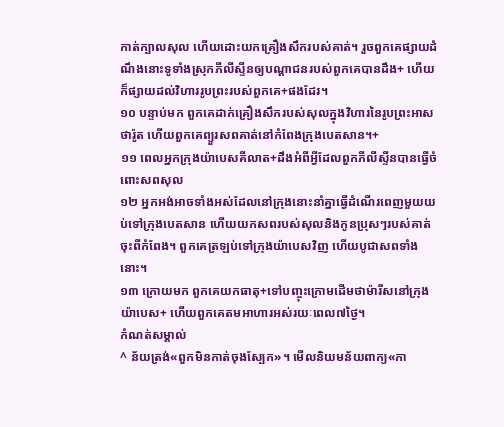កាត់ក្បាលសុល ហើយដោះយកគ្រឿងសឹករបស់គាត់។ រួចពួកគេផ្សាយដំណឹងនោះទូទាំងស្រុកភីលីស្ទីនឲ្យបណ្ដាជនរបស់ពួកគេបានដឹង+ ហើយក៏ផ្សាយដល់វិហាររូបព្រះរបស់ពួកគេ+ផងដែរ។
១០ បន្ទាប់មក ពួកគេដាក់គ្រឿងសឹករបស់សុលក្នុងវិហារនៃរូបព្រះអាសថារ៉ូត ហើយពួកគេព្យួរសពគាត់នៅកំពែងក្រុងបេតសាន។+
១១ ពេលអ្នកក្រុងយ៉ាបេសគីលាត+ដឹងអំពីអ្វីដែលពួកភីលីស្ទីនបានធ្វើចំពោះសពសុល
១២ អ្នកអង់អាចទាំងអស់ដែលនៅក្រុងនោះនាំគ្នាធ្វើដំណើរពេញមួយយប់ទៅក្រុងបេតសាន ហើយយកសពរបស់សុលនិងកូនប្រុសៗរបស់គាត់ចុះពីកំពែង។ ពួកគេត្រឡប់ទៅក្រុងយ៉ាបេសវិញ ហើយបូជាសពទាំងនោះ។
១៣ ក្រោយមក ពួកគេយកធាតុ+ទៅបញ្ចុះក្រោមដើមថាម៉ារីសនៅក្រុងយ៉ាបេស+ ហើយពួកគេតមអាហារអស់រយៈពេល៧ថ្ងៃ។
កំណត់សម្គាល់
^ ន័យត្រង់«ពួកមិនកាត់ចុងស្បែក»។ មើលនិយមន័យពាក្យ«កា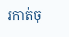រកាត់ចុ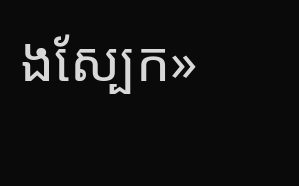ងស្បែក»